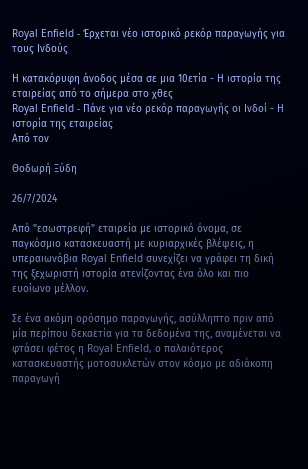Royal Enfield - Έρχεται νέο ιστορικό ρεκόρ παραγωγής για τους Ινδούς

Η κατακόρυφη άνοδος μέσα σε μια 10ετία - Η ιστορία της εταιρείας από το σήμερα στο χθες
Royal Enfield - Πάνε για νέο ρεκόρ παραγωγής οι Ινδοί - Η ιστορία της εταιρείας
Από τον

Θοδωρή Ξύδη

26/7/2024

Από "εσωστρεφή" εταιρεία με ιστορικό όνομα, σε παγκόσμιο κατασκευαστή με κυριαρχικές βλέψεις, η υπεραιωνόβια Royal Enfield συνεχίζει να γράφει τη δική της ξεχωριστή ιστορία ατενίζοντας ένα όλο και πιο ευοίωνο μέλλον.

Σε ένα ακόμη ορόσημο παραγωγής, ασύλληπτο πριν από μία περίπου δεκαετία για τα δεδομένα της, αναμένεται να φτάσει φέτος η Royal Enfield, ο παλαιότερος κατασκευαστής μοτοσυκλετών στον κόσμο με αδιάκοπη παραγωγή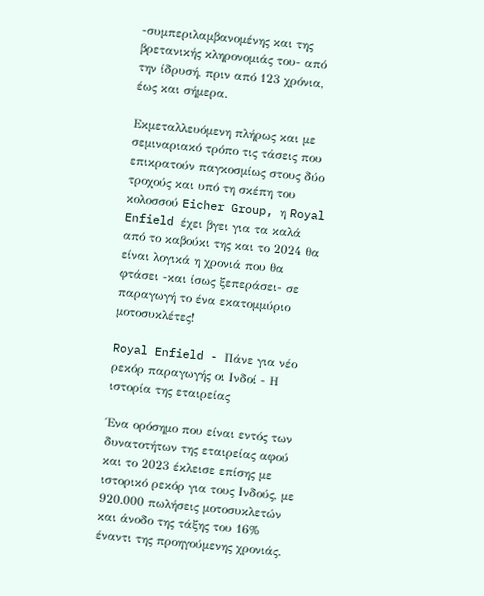-συμπεριλαμβανομένης και της βρετανικής κληρονομιάς του- από την ίδρυσή, πριν από 123 χρόνια, έως και σήμερα.

Εκμεταλλευόμενη πλήρως και με σεμιναριακό τρόπο τις τάσεις που επικρατούν παγκοσμίως στους δύο τροχούς και υπό τη σκέπη του κολοσσού Eicher Group, η Royal Enfield έχει βγει για τα καλά από το καβούκι της και το 2024 θα είναι λογικά η χρονιά που θα φτάσει -και ίσως ξεπεράσει- σε παραγωγή το ένα εκατομμύριο μοτοσυκλέτες!

Royal Enfield - Πάνε για νέο ρεκόρ παραγωγής οι Ινδοί - Η ιστορία της εταιρείας

Ένα ορόσημο που είναι εντός των δυνατοτήτων της εταιρείας αφού και το 2023 έκλεισε επίσης με ιστορικό ρεκόρ για τους Ινδούς, με 920.000 πωλήσεις μοτοσυκλετών και άνοδο της τάξης του 16% έναντι της προηγούμενης χρονιάς.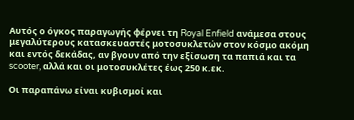Αυτός ο όγκος παραγωγής φέρνει τη Royal Enfield ανάμεσα στους μεγαλύτερους κατασκευαστές μοτοσυκλετών στον κόσμο ακόμη και εντός δεκάδας, αν βγουν από την εξίσωση τα παπιά και τα scooter, αλλά και οι μοτοσυκλέτες έως 250 κ.εκ.

Οι παραπάνω είναι κυβισμοί και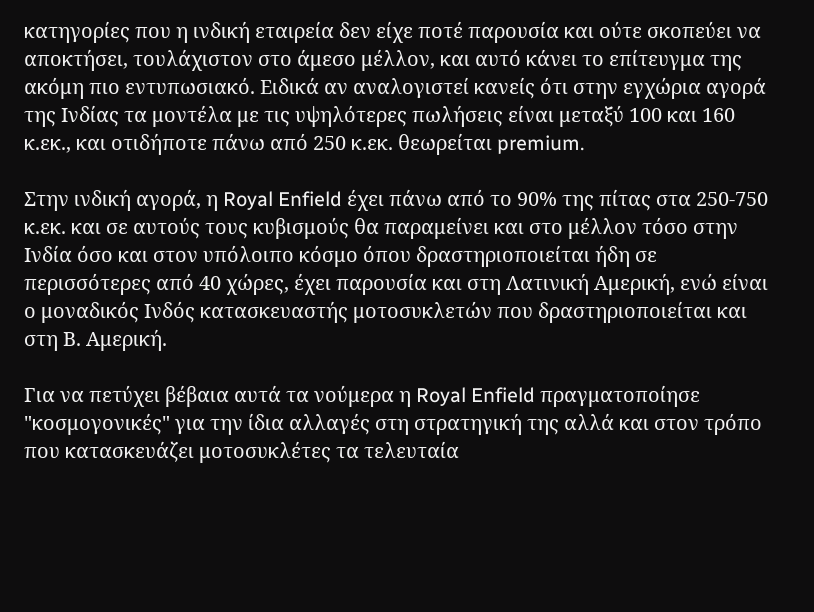κατηγορίες που η ινδική εταιρεία δεν είχε ποτέ παρουσία και ούτε σκοπεύει να αποκτήσει, τουλάχιστον στο άμεσο μέλλον, και αυτό κάνει το επίτευγμα της ακόμη πιο εντυπωσιακό. Ειδικά αν αναλογιστεί κανείς ότι στην εγχώρια αγορά της Ινδίας τα μοντέλα με τις υψηλότερες πωλήσεις είναι μεταξύ 100 και 160 κ.εκ., και οτιδήποτε πάνω από 250 κ.εκ. θεωρείται premium.

Στην ινδική αγορά, η Royal Enfield έχει πάνω από το 90% της πίτας στα 250-750 κ.εκ. και σε αυτούς τους κυβισμούς θα παραμείνει και στο μέλλον τόσο στην Ινδία όσο και στον υπόλοιπο κόσμο όπου δραστηριοποιείται ήδη σε περισσότερες από 40 χώρες, έχει παρουσία και στη Λατινική Αμερική, ενώ είναι ο μοναδικός Ινδός κατασκευαστής μοτοσυκλετών που δραστηριοποιείται και στη Β. Αμερική.

Για να πετύχει βέβαια αυτά τα νούμερα η Royal Enfield πραγματοποίησε "κοσμογονικές" για την ίδια αλλαγές στη στρατηγική της αλλά και στον τρόπο που κατασκευάζει μοτοσυκλέτες τα τελευταία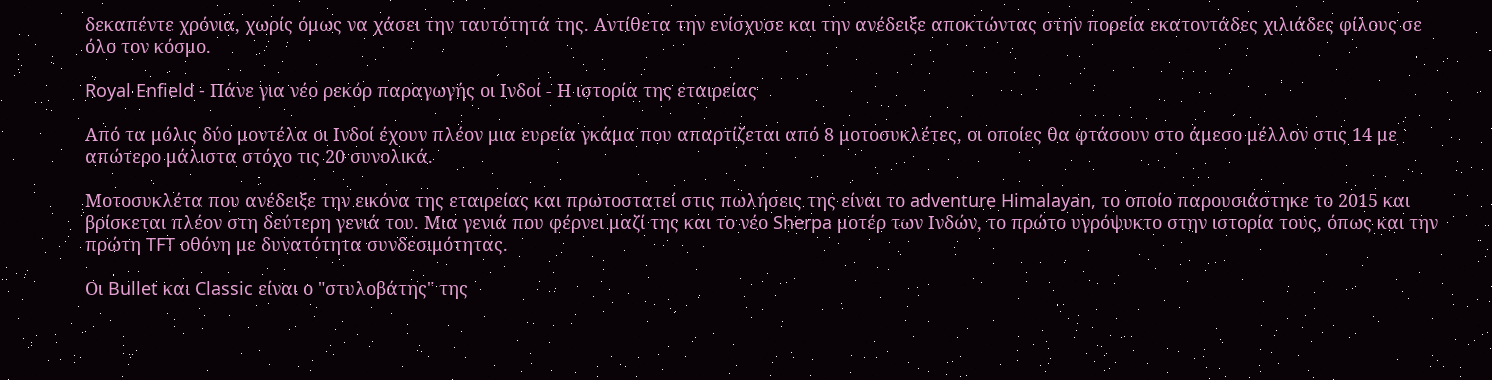δεκαπέντε χρόνια, χωρίς όμως να χάσει την ταυτότητά της. Αντίθετα την ενίσχυσε και την ανέδειξε αποκτώντας στην πορεία εκατοντάδες χιλιάδες φίλους σε όλο τον κόσμο.

Royal Enfield - Πάνε για νέο ρεκόρ παραγωγής οι Ινδοί - Η ιστορία της εταιρείας

Από τα μόλις δύο μοντέλα οι Ινδοί έχουν πλέον μια ευρεία γκάμα που απαρτίζεται από 8 μοτοσυκλέτες, οι οποίες θα φτάσουν στο άμεσο μέλλον στις 14 με απώτερο μάλιστα στόχο τις 20 συνολικά.

Μοτοσυκλέτα που ανέδειξε την εικόνα της εταιρείας και πρωτοστατεί στις πωλήσεις της είναι το adventure Himalayan, το οποίο παρουσιάστηκε το 2015 και βρίσκεται πλέον στη δεύτερη γενιά του. Mια γενιά που φέρνει μαζί της και το νέο Sherpa μοτέρ των Ινδών, το πρώτο υγρόψυκτο στην ιστορία τους, όπως και την πρώτη TFT οθόνη με δυνατότητα συνδεσιμότητας.

Οι Bullet και Classic είναι ο "στυλοβάτης" της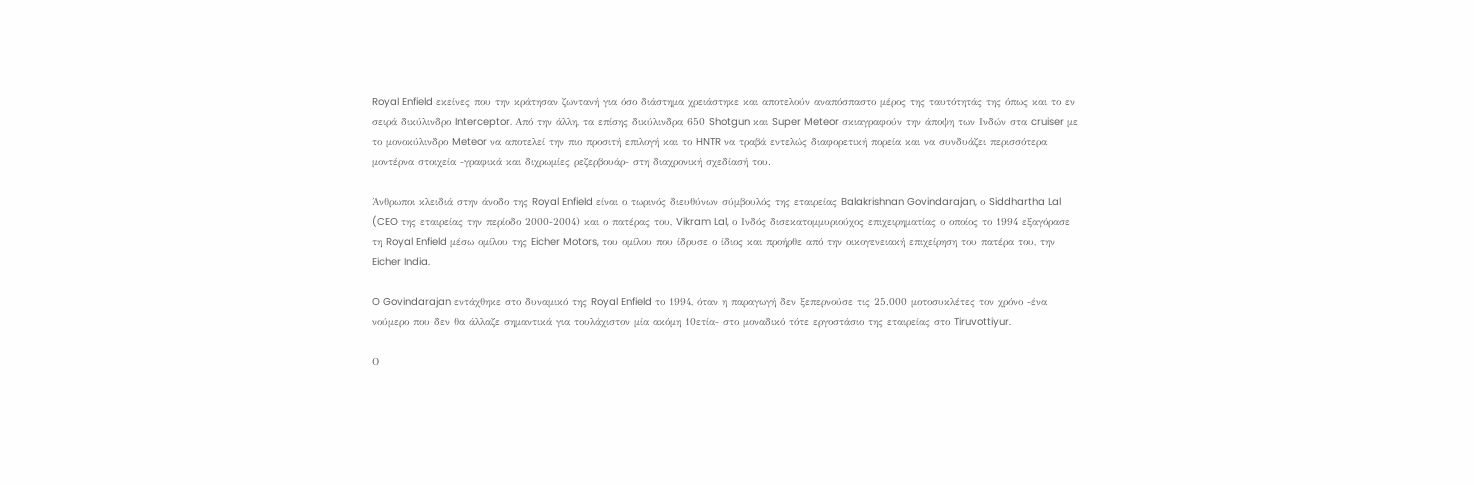Royal Enfield εκείνες που την κράτησαν ζωντανή για όσο διάστημα χρειάστηκε και αποτελούν αναπόσπαστο μέρος της ταυτότητάς της όπως και το εν σειρά δικύλινδρο Interceptor. Από την άλλη, τα επίσης δικύλινδρα 650 Shotgun και Super Meteor σκιαγραφούν την άποψη των Ινδών στα cruiser με το μονοκύλινδρο Meteor να αποτελεί την πιο προσιτή επιλογή και το HNTR να τραβά εντελώς διαφορετική πορεία και να συνδυάζει περισσότερα μοντέρνα στοιχεία -γραφικά και διχρωμίες ρεζερβουάρ- στη διαχρονική σχεδίασή του.

Άνθρωποι κλειδιά στην άνοδο της Royal Enfield είναι ο τωρινός διευθύνων σύμβουλός της εταιρείας Balakrishnan Govindarajan, ο Siddhartha Lal (CEO της εταιρείας την περίοδο 2000-2004) και ο πατέρας του, Vikram Lal, ο Ινδός δισεκατομμυριούχος επιχειρηματίας ο οποίος το 1994 εξαγόρασε τη Royal Enfield μέσω ομίλου της Eicher Motors, του ομίλου που ίδρυσε ο ίδιος και προήρθε από την οικογενειακή επιχείρηση του πατέρα του, την Eicher India.

O Govindarajan εντάχθηκε στο δυναμικό της Royal Enfield το 1994, όταν η παραγωγή δεν ξεπερνούσε τις 25.000 μοτοσυκλέτες τον χρόνο -ένα νούμερο που δεν θα άλλαζε σημαντικά για τουλάχιστον μία ακόμη 10ετία- στο μοναδικό τότε εργοστάσιο της εταιρείας στο Tiruvottiyur.

Ο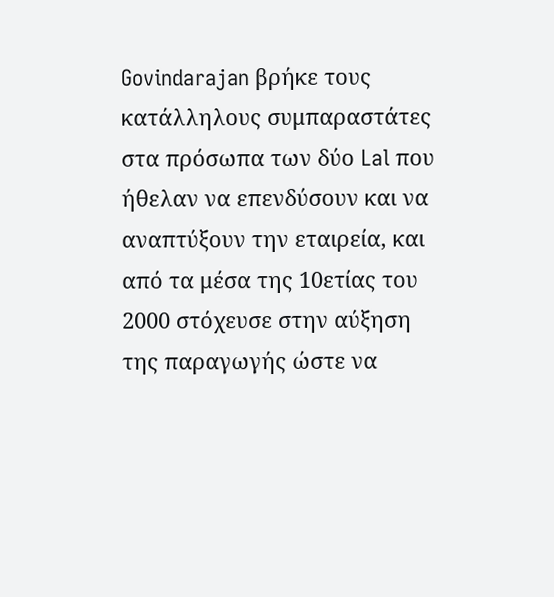Govindarajan βρήκε τους κατάλληλους συμπαραστάτες στα πρόσωπα των δύο Lal που ήθελαν να επενδύσουν και να αναπτύξουν την εταιρεία, και από τα μέσα της 10ετίας του 2000 στόχευσε στην αύξηση της παραγωγής ώστε να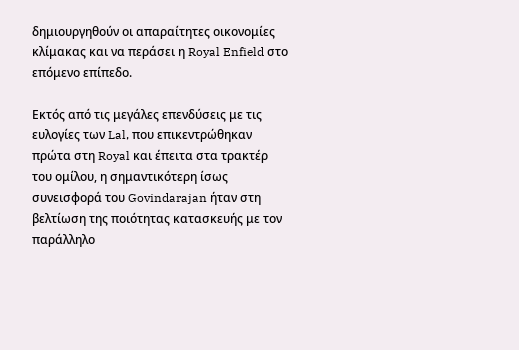δημιουργηθούν οι απαραίτητες οικονομίες κλίμακας και να περάσει η Royal Enfield στο επόμενο επίπεδο.

Εκτός από τις μεγάλες επενδύσεις με τις ευλογίες των Lal, που επικεντρώθηκαν πρώτα στη Royal και έπειτα στα τρακτέρ του ομίλου, η σημαντικότερη ίσως συνεισφορά του Govindarajan ήταν στη βελτίωση της ποιότητας κατασκευής με τον παράλληλο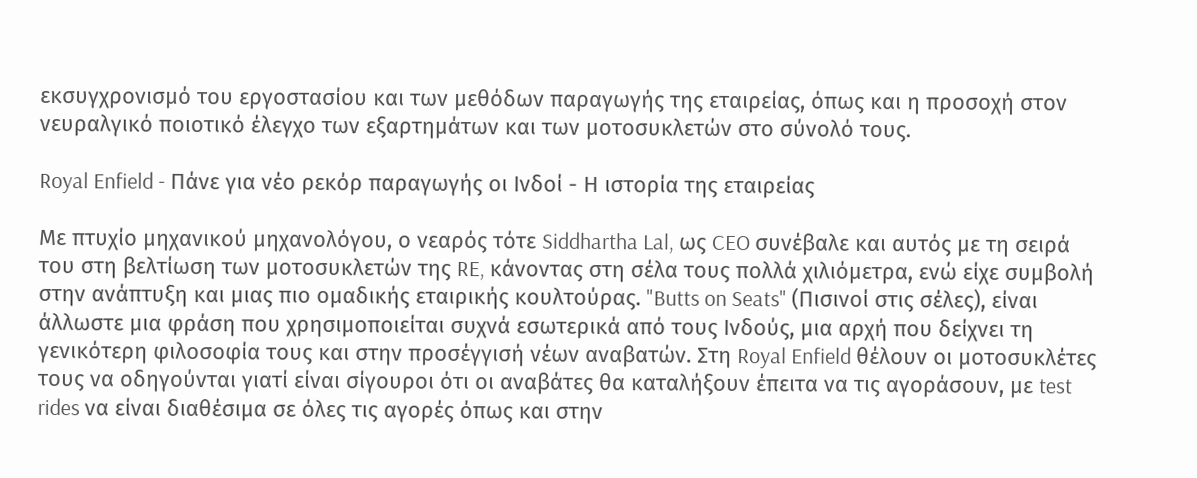εκσυγχρονισμό του εργοστασίου και των μεθόδων παραγωγής της εταιρείας, όπως και η προσοχή στον νευραλγικό ποιοτικό έλεγχο των εξαρτημάτων και των μοτοσυκλετών στο σύνολό τους.

Royal Enfield - Πάνε για νέο ρεκόρ παραγωγής οι Ινδοί - Η ιστορία της εταιρείας

Με πτυχίο μηχανικού μηχανολόγου, ο νεαρός τότε Siddhartha Lal, ως CEO συνέβαλε και αυτός με τη σειρά του στη βελτίωση των μοτοσυκλετών της RE, κάνοντας στη σέλα τους πολλά χιλιόμετρα, ενώ είχε συμβολή στην ανάπτυξη και μιας πιο ομαδικής εταιρικής κουλτούρας. "Butts on Seats" (Πισινοί στις σέλες), είναι άλλωστε μια φράση που χρησιμοποιείται συχνά εσωτερικά από τους Ινδούς, μια αρχή που δείχνει τη γενικότερη φιλοσοφία τους και στην προσέγγισή νέων αναβατών. Στη Royal Enfield θέλουν οι μοτοσυκλέτες τους να οδηγούνται γιατί είναι σίγουροι ότι οι αναβάτες θα καταλήξουν έπειτα να τις αγοράσουν, με test rides να είναι διαθέσιμα σε όλες τις αγορές όπως και στην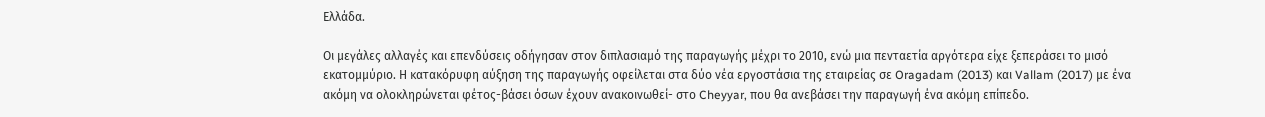Ελλάδα.

Οι μεγάλες αλλαγές και επενδύσεις οδήγησαν στον διπλασιαμό της παραγωγής μέχρι το 2010, ενώ μια πενταετία αργότερα είχε ξεπεράσει το μισό εκατομμύριο. Η κατακόρυφη αύξηση της παραγωγής οφείλεται στα δύο νέα εργοστάσια της εταιρείας σε Oragadam (2013) και Vallam (2017) με ένα ακόμη να ολοκληρώνεται φέτος-βάσει όσων έχουν ανακοινωθεί- στο Cheyyar, που θα ανεβάσει την παραγωγή ένα ακόμη επίπεδο.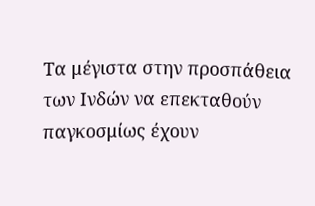Τα μέγιστα στην προσπάθεια των Ινδών να επεκταθούν παγκοσμίως έχουν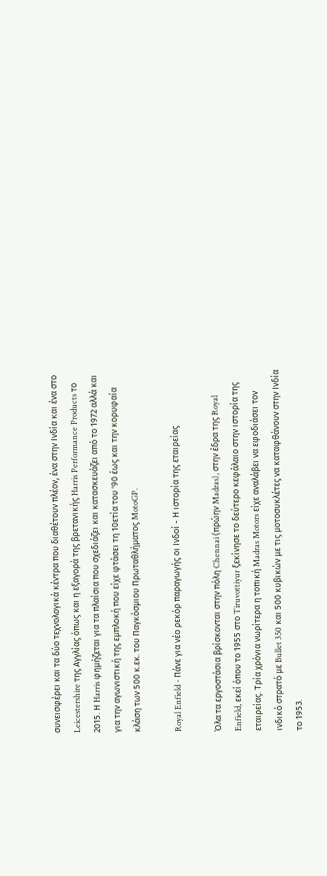συνεισφέρει και τα δύο τεχνολογικά κέντρα που διαθέτουν πλέον, ένα στην Ινδία και ένα στο Leicestershire της Αγγλίας όπως και η εξαγορά της βρετανικής Harris Performance Products το 2015. Η Harris φημήζεται για τα πλαίσια που σχεδιάζει και κατασκευάζει από το 1972 αλλά και για την αγωνιστική της εμπλοκή που είχε φτάσει τη 10ετία του '90 έως και την κορυφαία κλάση των 500 κ.εκ. του Παγκόσμιου Πρωταθλήματος MotoGP.

Royal Enfield - Πάνε για νέο ρεκόρ παραγωγής οι Ινδοί - Η ιστορία της εταιρείας

Όλα τα εργοστάσια βρίσκονται στην πόλη Chennai (πρώην Madras), στην έδρα της Royal Enfield, εκεί όπου το 1955 στο Tiruvottiyur ξεκίνησε το δεύτερο κεφάλαιο στην ιστορία της εταιρείας. Τρία χρόνια νωρίτερα η τοπική Madras Motors είχε αναλάβει να εφοδιάσει τον ινδικό στρατό με Bullet 350 και 500 κυβικών με τις μοτοσυκλέτες να καταφθάνουν στην Ινδία το 1953.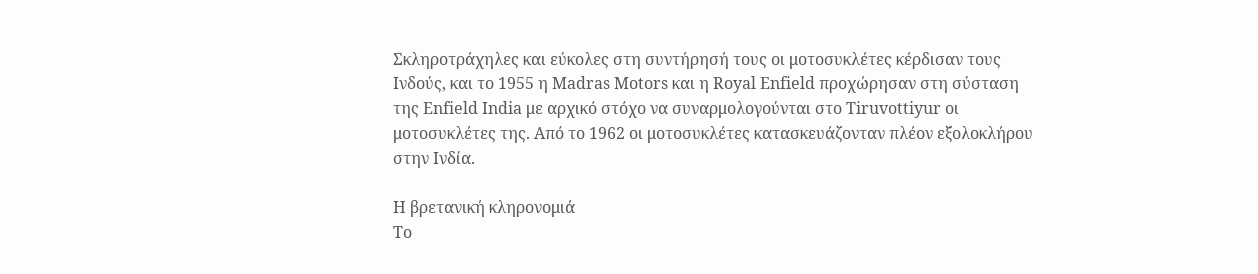Σκληροτράχηλες και εύκολες στη συντήρησή τους οι μοτοσυκλέτες κέρδισαν τους Ινδούς, και το 1955 η Madras Motors και η Royal Enfield προχώρησαν στη σύσταση της Enfield India με αρχικό στόχο να συναρμολογούνται στο Tiruvottiyur οι μοτοσυκλέτες της. Από το 1962 οι μοτοσυκλέτες κατασκευάζονταν πλέον εξολοκλήρου στην Ινδία.

Η βρετανική κληρονομιά
Το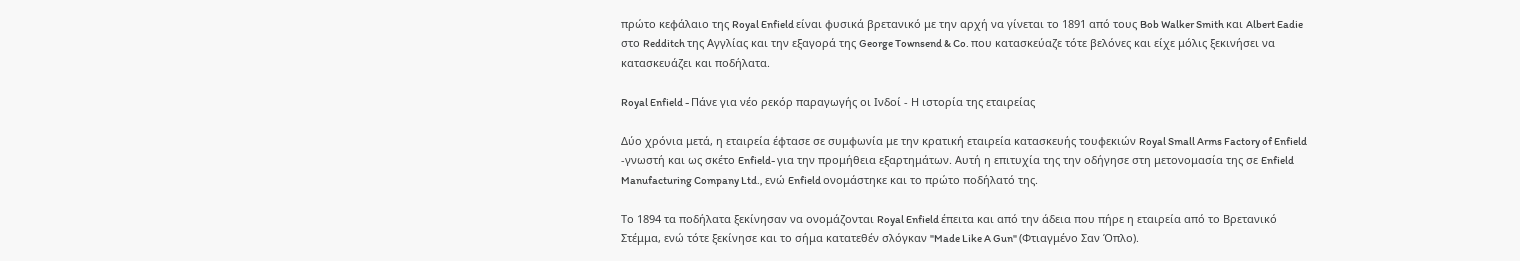πρώτο κεφάλαιο της Royal Enfield είναι φυσικά βρετανικό με την αρχή να γίνεται το 1891 από τους Bob Walker Smith και Albert Eadie στο Redditch της Αγγλίας και την εξαγορά της George Townsend & Co. που κατασκεύαζε τότε βελόνες και είχε μόλις ξεκινήσει να κατασκευάζει και ποδήλατα.

Royal Enfield - Πάνε για νέο ρεκόρ παραγωγής οι Ινδοί - Η ιστορία της εταιρείας

Δύο χρόνια μετά, η εταιρεία έφτασε σε συμφωνία με την κρατική εταιρεία κατασκευής τουφεκιών Royal Small Arms Factory of Enfield -γνωστή και ως σκέτο Enfield- για την προμήθεια εξαρτημάτων. Αυτή η επιτυχία της την οδήγησε στη μετονομασία της σε Enfield Manufacturing Company Ltd., ενώ Enfield ονομάστηκε και το πρώτο ποδήλατό της.

Το 1894 τα ποδήλατα ξεκίνησαν να ονομάζονται Royal Enfield έπειτα και από την άδεια που πήρε η εταιρεία από το Βρετανικό Στέμμα, ενώ τότε ξεκίνησε και το σήμα κατατεθέν σλόγκαν "Made Like A Gun" (Φτιαγμένο Σαν Όπλο).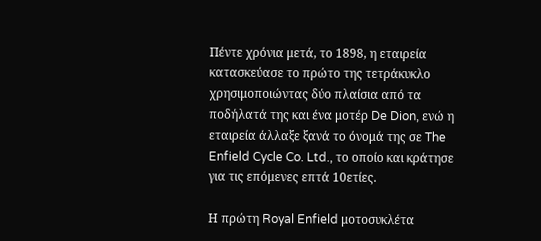Πέντε χρόνια μετά, το 1898, η εταιρεία κατασκεύασε το πρώτο της τετράκυκλο χρησιμοποιώντας δύο πλαίσια από τα ποδήλατά της και ένα μοτέρ De Dion, ενώ η εταιρεία άλλαξε ξανά το όνομά της σε The Enfield Cycle Co. Ltd., το οποίο και κράτησε για τις επόμενες επτά 10ετίες.

Η πρώτη Royal Enfield μοτοσυκλέτα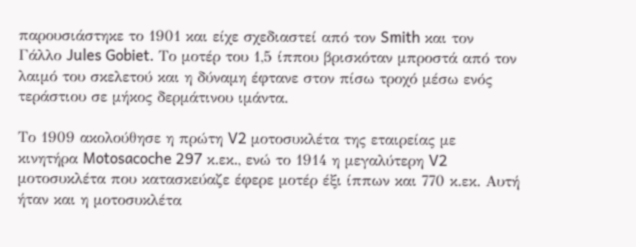παρουσιάστηκε το 1901 και είχε σχεδιαστεί από τον Smith και τον Γάλλο Jules Gobiet. Το μοτέρ του 1,5 ίππου βρισκόταν μπροστά από τον λαιμό του σκελετού και η δύναμη έφτανε στον πίσω τροχό μέσω ενός τεράστιου σε μήκος δερμάτινου ιμάντα.

Το 1909 ακολούθησε η πρώτη V2 μοτοσυκλέτα της εταιρείας με κινητήρα Motosacoche 297 κ.εκ., ενώ το 1914 η μεγαλύτερη V2 μοτοσυκλέτα που κατασκεύαζε έφερε μοτέρ έξι ίππων και 770 κ.εκ. Αυτή ήταν και η μοτοσυκλέτα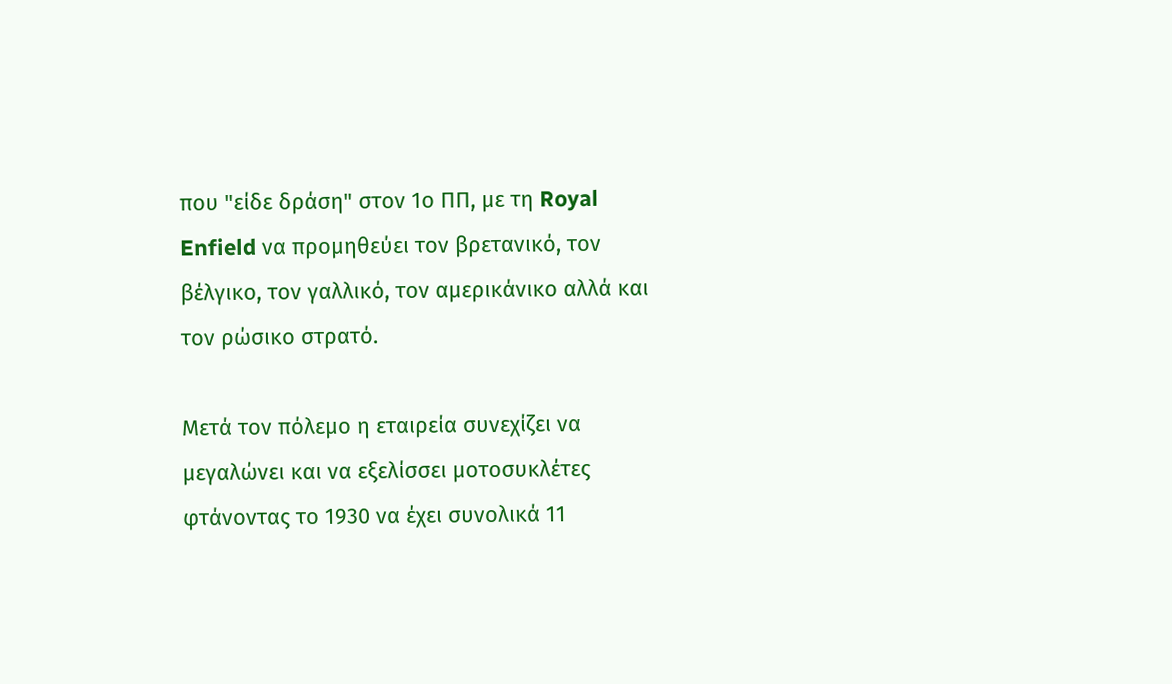που "είδε δράση" στον 1ο ΠΠ, με τη Royal Enfield να προμηθεύει τον βρετανικό, τον βέλγικο, τον γαλλικό, τον αμερικάνικο αλλά και τον ρώσικο στρατό.

Μετά τον πόλεμο η εταιρεία συνεχίζει να μεγαλώνει και να εξελίσσει μοτοσυκλέτες φτάνοντας το 1930 να έχει συνολικά 11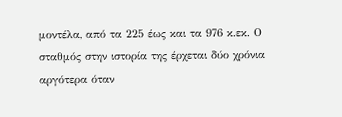μοντέλα, από τα 225 έως και τα 976 κ.εκ. Ο σταθμός στην ιστορία της έρχεται δύο χρόνια αργότερα όταν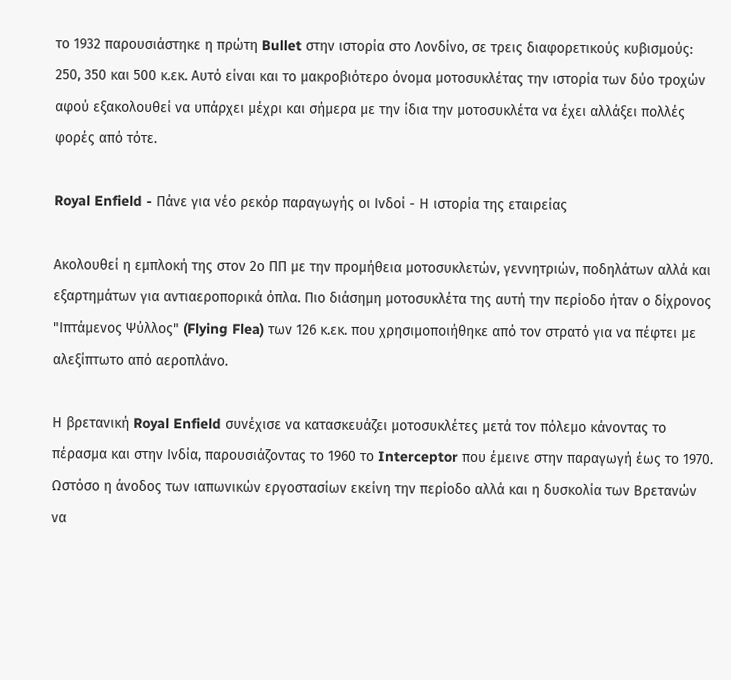το 1932 παρουσιάστηκε η πρώτη Bullet στην ιστορία στο Λονδίνο, σε τρεις διαφορετικούς κυβισμούς: 250, 350 και 500 κ.εκ. Αυτό είναι και το μακροβιότερο όνομα μοτοσυκλέτας την ιστορία των δύο τροχών αφού εξακολουθεί να υπάρχει μέχρι και σήμερα με την ίδια την μοτοσυκλέτα να έχει αλλάξει πολλές φορές από τότε.

Royal Enfield - Πάνε για νέο ρεκόρ παραγωγής οι Ινδοί - Η ιστορία της εταιρείας

Ακολουθεί η εμπλοκή της στον 2ο ΠΠ με την προμήθεια μοτοσυκλετών, γεννητριών, ποδηλάτων αλλά και εξαρτημάτων για αντιαεροπορικά όπλα. Πιο διάσημη μοτοσυκλέτα της αυτή την περίοδο ήταν ο δίχρονος "Ιπτάμενος Ψύλλος" (Flying Flea) των 126 κ.εκ. που χρησιμοποιήθηκε από τον στρατό για να πέφτει με αλεξίπτωτο από αεροπλάνο.

Η βρετανική Royal Enfield συνέχισε να κατασκευάζει μοτοσυκλέτες μετά τον πόλεμο κάνοντας το πέρασμα και στην Ινδία, παρουσιάζοντας το 1960 το Interceptor που έμεινε στην παραγωγή έως το 1970. Ωστόσο η άνοδος των ιαπωνικών εργοστασίων εκείνη την περίοδο αλλά και η δυσκολία των Βρετανών να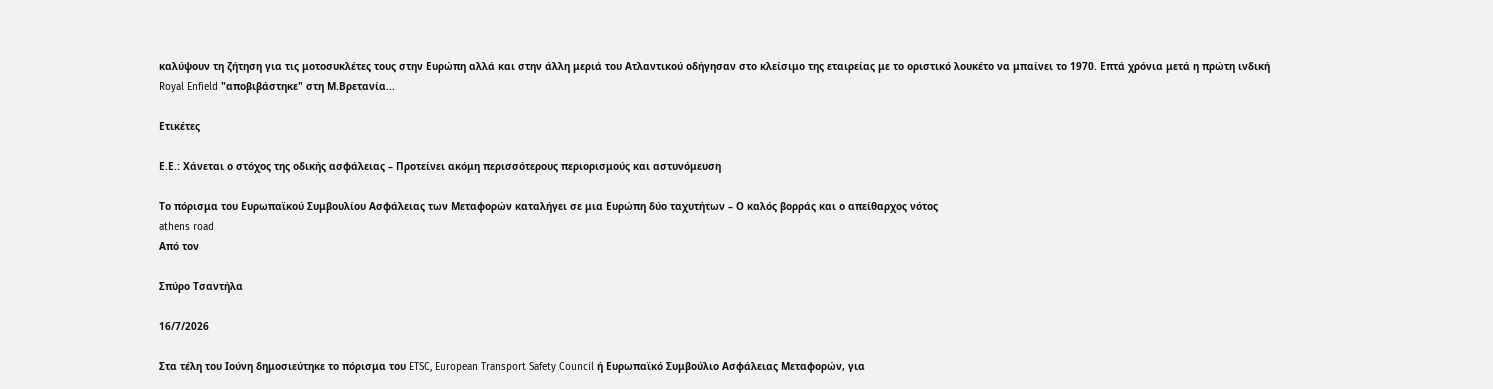καλύψουν τη ζήτηση για τις μοτοσυκλέτες τους στην Ευρώπη αλλά και στην άλλη μεριά του Ατλαντικού οδήγησαν στο κλείσιμο της εταιρείας με το οριστικό λουκέτο να μπαίνει το 1970. Επτά χρόνια μετά η πρώτη ινδική Royal Enfield "αποβιβάστηκε" στη Μ.Βρετανία...

Ετικέτες

Ε.Ε.: Χάνεται ο στόχος της οδικής ασφάλειας – Προτείνει ακόμη περισσότερους περιορισμούς και αστυνόμευση

Το πόρισμα του Ευρωπαϊκού Συμβουλίου Ασφάλειας των Μεταφορών καταλήγει σε μια Ευρώπη δύο ταχυτήτων – Ο καλός βορράς και ο απείθαρχος νότος
athens road
Από τον

Σπύρο Τσαντήλα

16/7/2026

Στα τέλη του Ιούνη δημοσιεύτηκε το πόρισμα του ETSC, European Transport Safety Council ή Ευρωπαϊκό Συμβούλιο Ασφάλειας Μεταφορών, για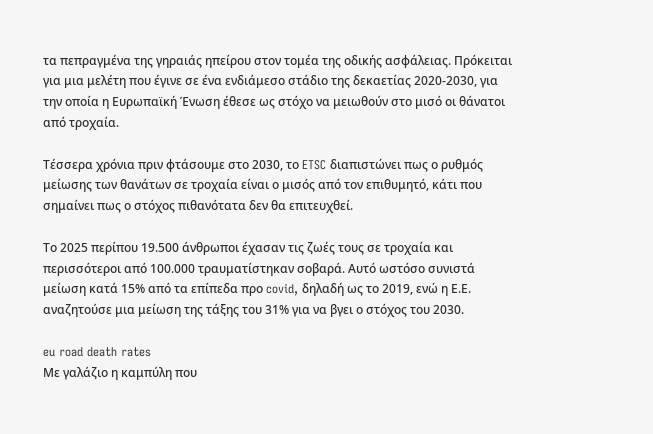τα πεπραγμένα της γηραιάς ηπείρου στον τομέα της οδικής ασφάλειας. Πρόκειται για μια μελέτη που έγινε σε ένα ενδιάμεσο στάδιο της δεκαετίας 2020-2030, για την οποία η Ευρωπαϊκή Ένωση έθεσε ως στόχο να μειωθούν στο μισό οι θάνατοι από τροχαία.

Τέσσερα χρόνια πριν φτάσουμε στο 2030, το ETSC διαπιστώνει πως ο ρυθμός μείωσης των θανάτων σε τροχαία είναι ο μισός από τον επιθυμητό, κάτι που σημαίνει πως ο στόχος πιθανότατα δεν θα επιτευχθεί.

Το 2025 περίπου 19.500 άνθρωποι έχασαν τις ζωές τους σε τροχαία και περισσότεροι από 100.000 τραυματίστηκαν σοβαρά. Αυτό ωστόσο συνιστά μείωση κατά 15% από τα επίπεδα προ covid, δηλαδή ως το 2019, ενώ η Ε.Ε. αναζητούσε μια μείωση της τάξης του 31% για να βγει ο στόχος του 2030.

eu road death rates
Με γαλάζιο η καμπύλη που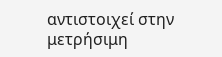αντιστοιχεί στην μετρήσιμη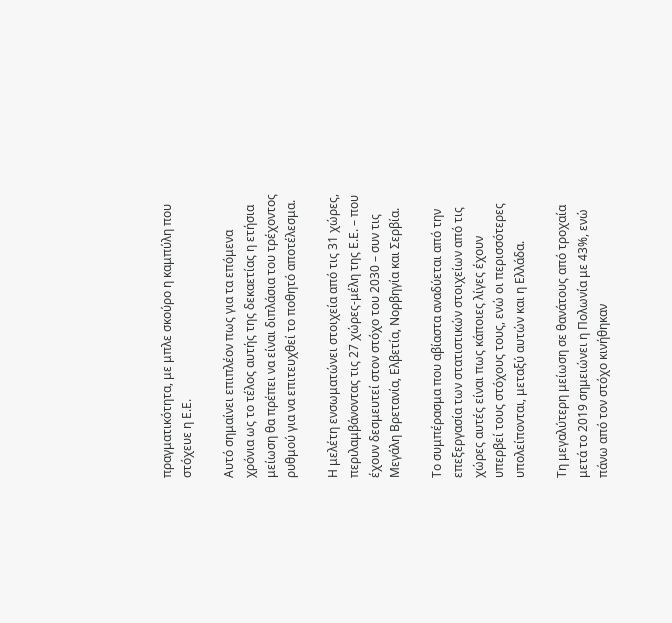πραγματικότητα, με μπλε σκούρο η καμπύλη που στόχευε η Ε.Ε.

Αυτό σημαίνει επιπλέον πως για τα επόμενα χρόνια ως το τέλος αυτής της δεκαετίας η ετήσια μείωση θα πρέπει να είναι διπλάσια του τρέχοντος ρυθμού για να επιτευχθεί το ποθητό αποτέλεσμα.

Η μελέτη ενσωματώνει στοιχεία από τις 31 χώρες, περιλαμβάνοντας τις 27 χώρες-μέλη της Ε.Ε. – που έχουν δεσμευτεί στον στόχο του 2030 – συν τις Μεγάλη Βρετανία, Ελβετία, Νορβηγία και Σερβία.

Το συμπέρασμα που αβίαστα αναδύεται από την επεξεργασία των στατιστικών στοιχείων από τις χώρες αυτές είναι πως κάποιες λίγες έχουν υπερβεί τους στόχους τους, ενώ οι περισσότερες υπολείπονται, μεταξύ αυτών και η Ελλάδα.

Τη μεγαλύτερη μείωση σε θανάτους από τροχαία μετά το 2019 σημειώνει η Πολωνία με 43%, ενώ πάνω από τον στόχο κινήθηκαν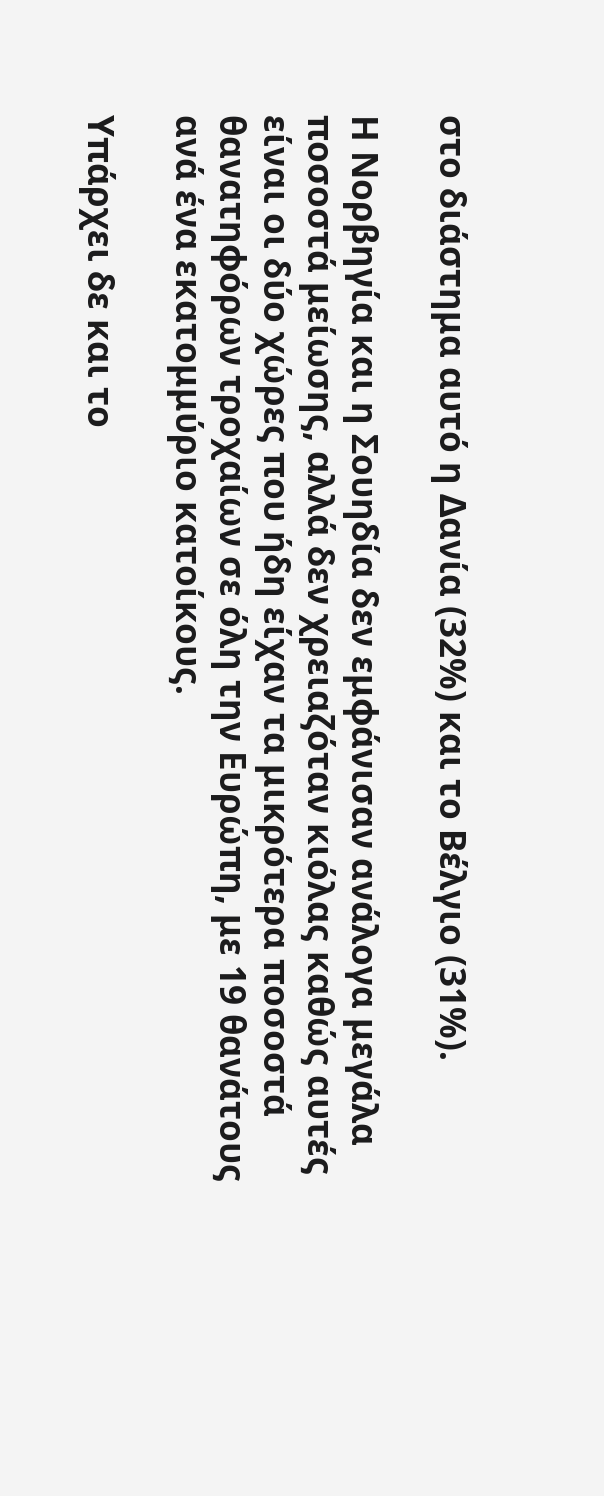στο διάστημα αυτό η Δανία (32%) και το Βέλγιο (31%).

Η Νορβηγία και η Σουηδία δεν εμφάνισαν ανάλογα μεγάλα ποσοστά μείωσης, αλλά δεν χρειαζόταν κιόλας καθώς αυτές είναι οι δύο χώρες που ήδη είχαν τα μικρότερα ποσοστά θανατηφόρων τροχαίων σε όλη την Ευρώπη, με 19 θανάτους ανά ένα εκατομμύριο κατοίκους.

Υπάρχει δε και το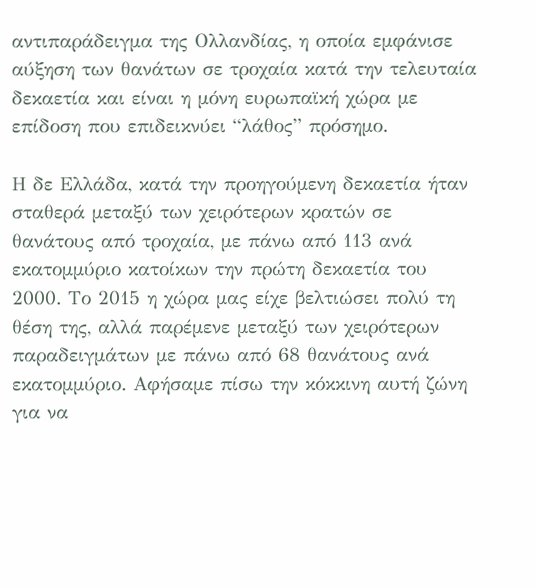αντιπαράδειγμα της Ολλανδίας, η οποία εμφάνισε αύξηση των θανάτων σε τροχαία κατά την τελευταία δεκαετία και είναι η μόνη ευρωπαϊκή χώρα με επίδοση που επιδεικνύει “λάθος” πρόσημο.

Η δε Ελλάδα, κατά την προηγούμενη δεκαετία ήταν σταθερά μεταξύ των χειρότερων κρατών σε θανάτους από τροχαία, με πάνω από 113 ανά εκατομμύριο κατοίκων την πρώτη δεκαετία του 2000. Το 2015 η χώρα μας είχε βελτιώσει πολύ τη θέση της, αλλά παρέμενε μεταξύ των χειρότερων παραδειγμάτων με πάνω από 68 θανάτους ανά εκατομμύριο. Αφήσαμε πίσω την κόκκινη αυτή ζώνη για να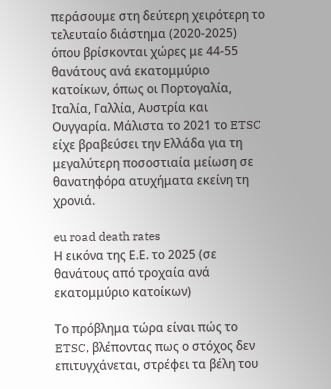περάσουμε στη δεύτερη χειρότερη το τελευταίο διάστημα (2020-2025) όπου βρίσκονται χώρες με 44-55 θανάτους ανά εκατομμύριο κατοίκων, όπως οι Πορτογαλία, Ιταλία, Γαλλία, Αυστρία και Ουγγαρία. Μάλιστα το 2021 το ETSC είχε βραβεύσει την Ελλάδα για τη μεγαλύτερη ποσοστιαία μείωση σε θανατηφόρα ατυχήματα εκείνη τη χρονιά.

eu road death rates
Η εικόνα της Ε.Ε. το 2025 (σε θανάτους από τροχαία ανά εκατομμύριο κατοίκων)

Το πρόβλημα τώρα είναι πώς το ETSC, βλέποντας πως ο στόχος δεν επιτυγχάνεται, στρέφει τα βέλη του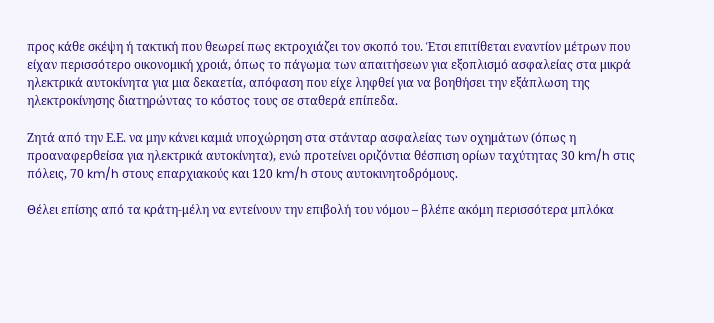προς κάθε σκέψη ή τακτική που θεωρεί πως εκτροχιάζει τον σκοπό του. Έτσι επιτίθεται εναντίον μέτρων που είχαν περισσότερο οικονομική χροιά, όπως το πάγωμα των απαιτήσεων για εξοπλισμό ασφαλείας στα μικρά ηλεκτρικά αυτοκίνητα για μια δεκαετία, απόφαση που είχε ληφθεί για να βοηθήσει την εξάπλωση της ηλεκτροκίνησης διατηρώντας το κόστος τους σε σταθερά επίπεδα.

Ζητά από την Ε.Ε. να μην κάνει καμιά υποχώρηση στα στάνταρ ασφαλείας των οχημάτων (όπως η προαναφερθείσα για ηλεκτρικά αυτοκίνητα), ενώ προτείνει οριζόντια θέσπιση ορίων ταχύτητας 30 km/h στις πόλεις, 70 km/h στους επαρχιακούς και 120 km/h στους αυτοκινητοδρόμους.

Θέλει επίσης από τα κράτη-μέλη να εντείνουν την επιβολή του νόμου – βλέπε ακόμη περισσότερα μπλόκα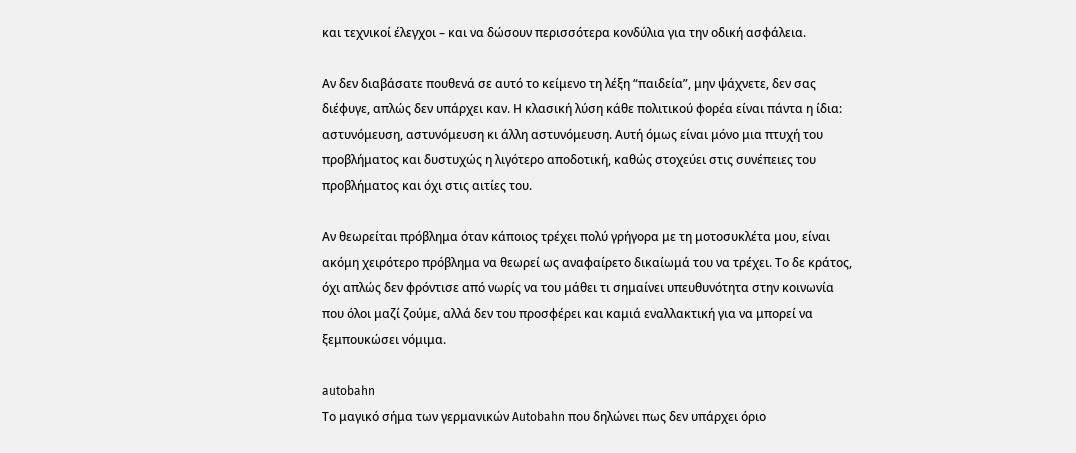και τεχνικοί έλεγχοι – και να δώσουν περισσότερα κονδύλια για την οδική ασφάλεια.

Αν δεν διαβάσατε πουθενά σε αυτό το κείμενο τη λέξη “παιδεία”, μην ψάχνετε, δεν σας διέφυγε, απλώς δεν υπάρχει καν. Η κλασική λύση κάθε πολιτικού φορέα είναι πάντα η ίδια: αστυνόμευση, αστυνόμευση κι άλλη αστυνόμευση. Αυτή όμως είναι μόνο μια πτυχή του προβλήματος και δυστυχώς η λιγότερο αποδοτική, καθώς στοχεύει στις συνέπειες του προβλήματος και όχι στις αιτίες του.

Αν θεωρείται πρόβλημα όταν κάποιος τρέχει πολύ γρήγορα με τη μοτοσυκλέτα μου, είναι ακόμη χειρότερο πρόβλημα να θεωρεί ως αναφαίρετο δικαίωμά του να τρέχει. Το δε κράτος, όχι απλώς δεν φρόντισε από νωρίς να του μάθει τι σημαίνει υπευθυνότητα στην κοινωνία που όλοι μαζί ζούμε, αλλά δεν του προσφέρει και καμιά εναλλακτική για να μπορεί να ξεμπουκώσει νόμιμα.

autobahn
Το μαγικό σήμα των γερμανικών Autobahn που δηλώνει πως δεν υπάρχει όριο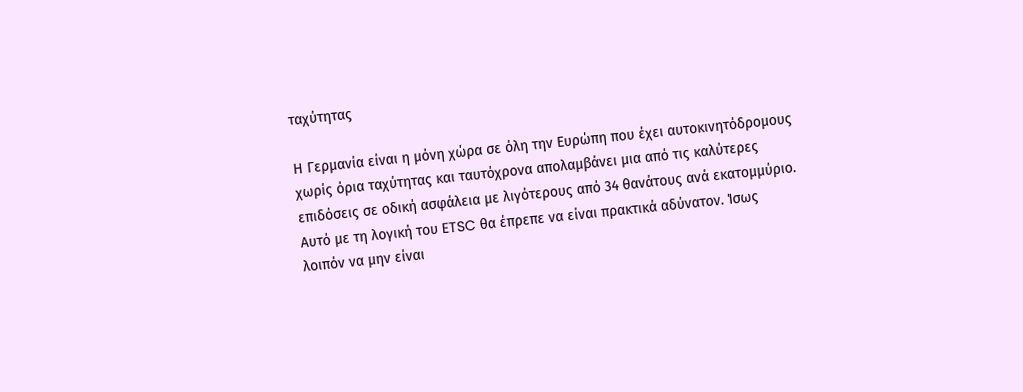ταχύτητας

Η Γερμανία είναι η μόνη χώρα σε όλη την Ευρώπη που έχει αυτοκινητόδρομους χωρίς όρια ταχύτητας και ταυτόχρονα απολαμβάνει μια από τις καλύτερες επιδόσεις σε οδική ασφάλεια με λιγότερους από 34 θανάτους ανά εκατομμύριο. Αυτό με τη λογική του ETSC θα έπρεπε να είναι πρακτικά αδύνατον. Ίσως λοιπόν να μην είναι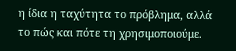η ίδια η ταχύτητα το πρόβλημα, αλλά το πώς και πότε τη χρησιμοποιούμε.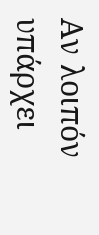Αν λοιπόν υπάρχει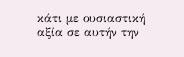κάτι με ουσιαστική αξία σε αυτήν την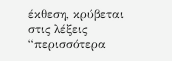έκθεση, κρύβεται στις λέξεις “περισσότερα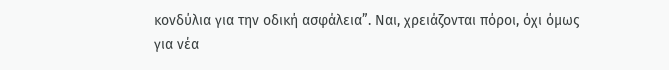κονδύλια για την οδική ασφάλεια”. Ναι, χρειάζονται πόροι, όχι όμως για νέα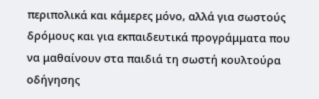περιπολικά και κάμερες μόνο, αλλά για σωστούς δρόμους και για εκπαιδευτικά προγράμματα που να μαθαίνουν στα παιδιά τη σωστή κουλτούρα οδήγησης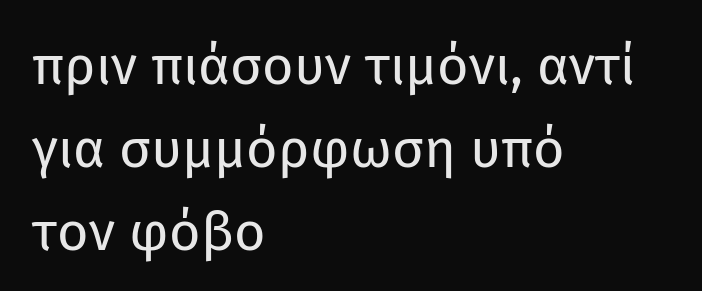πριν πιάσουν τιμόνι, αντί για συμμόρφωση υπό τον φόβο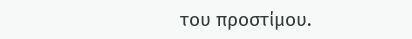του προστίμου.